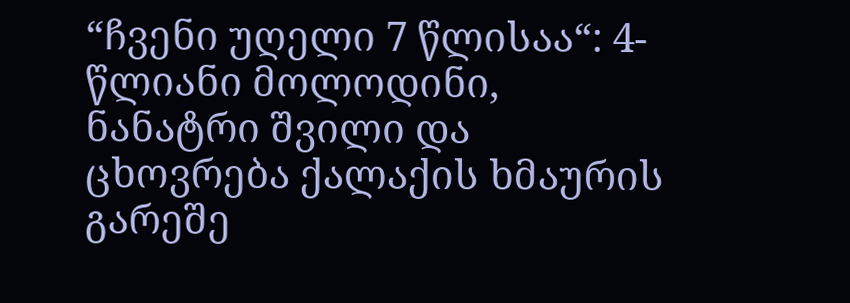“ჩვენი უღელი 7 წლისაა“: 4-წლიანი მოლოდინი, ნანატრი შვილი და ცხოვრება ქალაქის ხმაურის გარეშე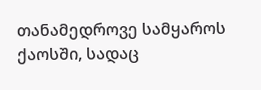თანამედროვე სამყაროს ქაოსში, სადაც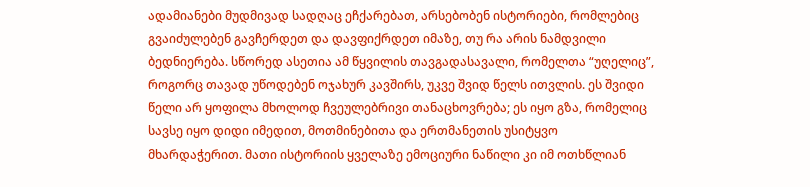ადამიანები მუდმივად სადღაც ეჩქარებათ, არსებობენ ისტორიები, რომლებიც გვაიძულებენ გავჩერდეთ და დავფიქრდეთ იმაზე, თუ რა არის ნამდვილი ბედნიერება. სწორედ ასეთია ამ წყვილის თავგადასავალი, რომელთა “უღელიც”, როგორც თავად უწოდებენ ოჯახურ კავშირს, უკვე შვიდ წელს ითვლის. ეს შვიდი წელი არ ყოფილა მხოლოდ ჩვეულებრივი თანაცხოვრება; ეს იყო გზა, რომელიც სავსე იყო დიდი იმედით, მოთმინებითა და ერთმანეთის უსიტყვო მხარდაჭერით. მათი ისტორიის ყველაზე ემოციური ნაწილი კი იმ ოთხწლიან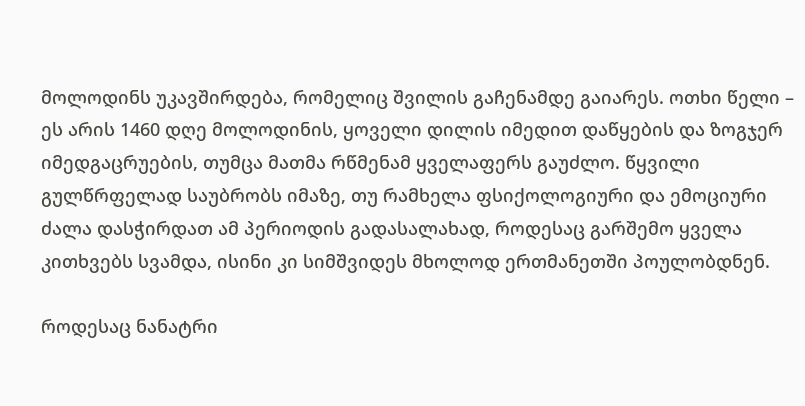მოლოდინს უკავშირდება, რომელიც შვილის გაჩენამდე გაიარეს. ოთხი წელი – ეს არის 1460 დღე მოლოდინის, ყოველი დილის იმედით დაწყების და ზოგჯერ იმედგაცრუების, თუმცა მათმა რწმენამ ყველაფერს გაუძლო. წყვილი გულწრფელად საუბრობს იმაზე, თუ რამხელა ფსიქოლოგიური და ემოციური ძალა დასჭირდათ ამ პერიოდის გადასალახად, როდესაც გარშემო ყველა კითხვებს სვამდა, ისინი კი სიმშვიდეს მხოლოდ ერთმანეთში პოულობდნენ.

როდესაც ნანატრი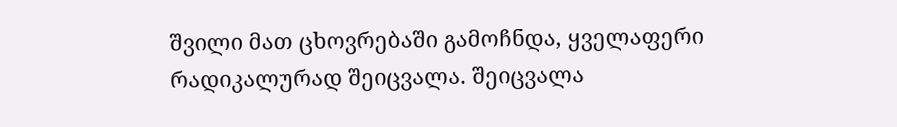შვილი მათ ცხოვრებაში გამოჩნდა, ყველაფერი რადიკალურად შეიცვალა. შეიცვალა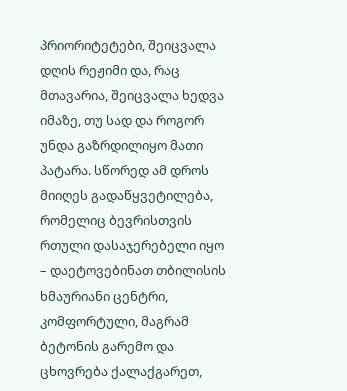პრიორიტეტები, შეიცვალა დღის რეჟიმი და, რაც მთავარია, შეიცვალა ხედვა იმაზე, თუ სად და როგორ უნდა გაზრდილიყო მათი პატარა. სწორედ ამ დროს მიიღეს გადაწყვეტილება, რომელიც ბევრისთვის რთული დასაჯერებელი იყო – დაეტოვებინათ თბილისის ხმაურიანი ცენტრი, კომფორტული, მაგრამ ბეტონის გარემო და ცხოვრება ქალაქგარეთ,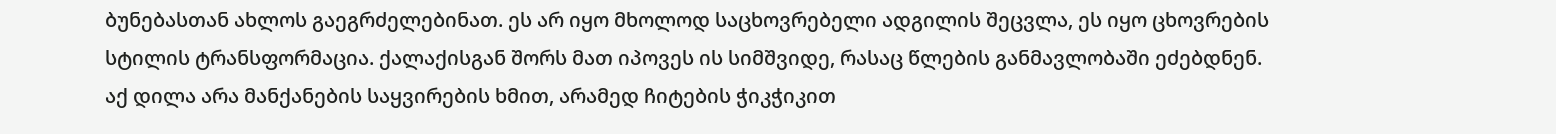ბუნებასთან ახლოს გაეგრძელებინათ. ეს არ იყო მხოლოდ საცხოვრებელი ადგილის შეცვლა, ეს იყო ცხოვრების სტილის ტრანსფორმაცია. ქალაქისგან შორს მათ იპოვეს ის სიმშვიდე, რასაც წლების განმავლობაში ეძებდნენ. აქ დილა არა მანქანების საყვირების ხმით, არამედ ჩიტების ჭიკჭიკით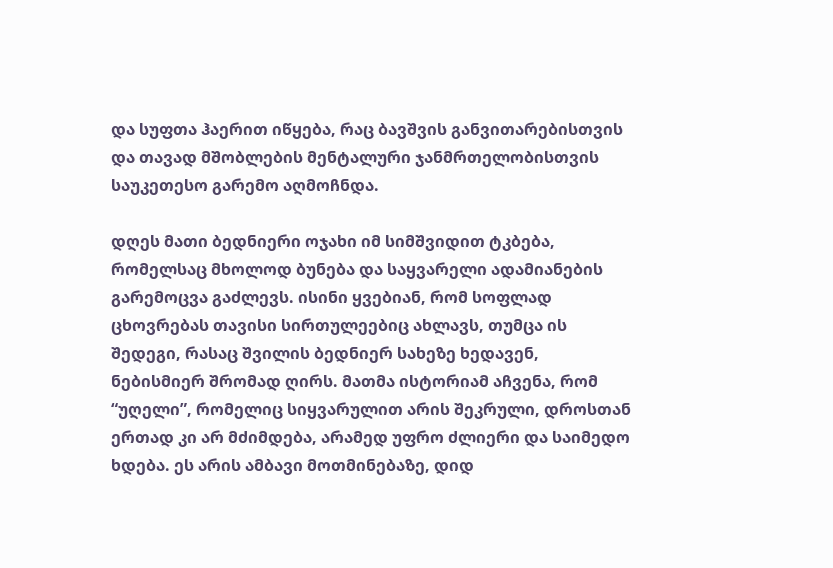და სუფთა ჰაერით იწყება, რაც ბავშვის განვითარებისთვის და თავად მშობლების მენტალური ჯანმრთელობისთვის საუკეთესო გარემო აღმოჩნდა.

დღეს მათი ბედნიერი ოჯახი იმ სიმშვიდით ტკბება, რომელსაც მხოლოდ ბუნება და საყვარელი ადამიანების გარემოცვა გაძლევს. ისინი ყვებიან, რომ სოფლად ცხოვრებას თავისი სირთულეებიც ახლავს, თუმცა ის შედეგი, რასაც შვილის ბედნიერ სახეზე ხედავენ, ნებისმიერ შრომად ღირს. მათმა ისტორიამ აჩვენა, რომ “უღელი”, რომელიც სიყვარულით არის შეკრული, დროსთან ერთად კი არ მძიმდება, არამედ უფრო ძლიერი და საიმედო ხდება. ეს არის ამბავი მოთმინებაზე, დიდ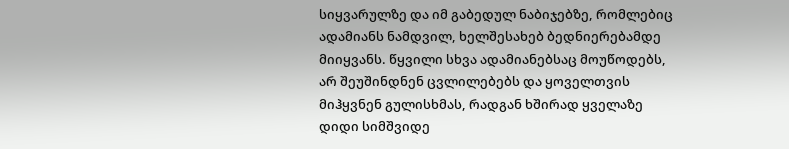სიყვარულზე და იმ გაბედულ ნაბიჯებზე, რომლებიც ადამიანს ნამდვილ, ხელშესახებ ბედნიერებამდე მიიყვანს. წყვილი სხვა ადამიანებსაც მოუწოდებს, არ შეუშინდნენ ცვლილებებს და ყოველთვის მიჰყვნენ გულისხმას, რადგან ხშირად ყველაზე დიდი სიმშვიდე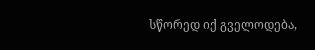სწორედ იქ გველოდება,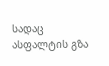სადაც ასფალტის გზა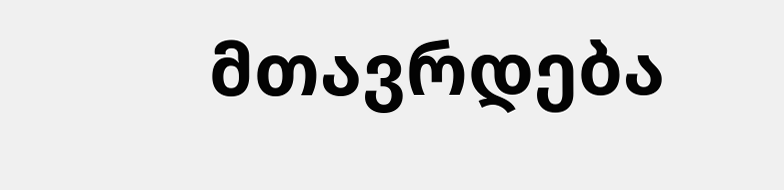მთავრდება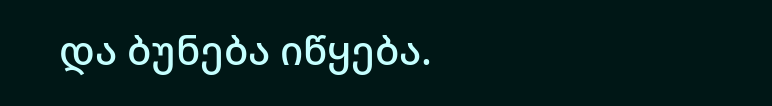და ბუნება იწყება.